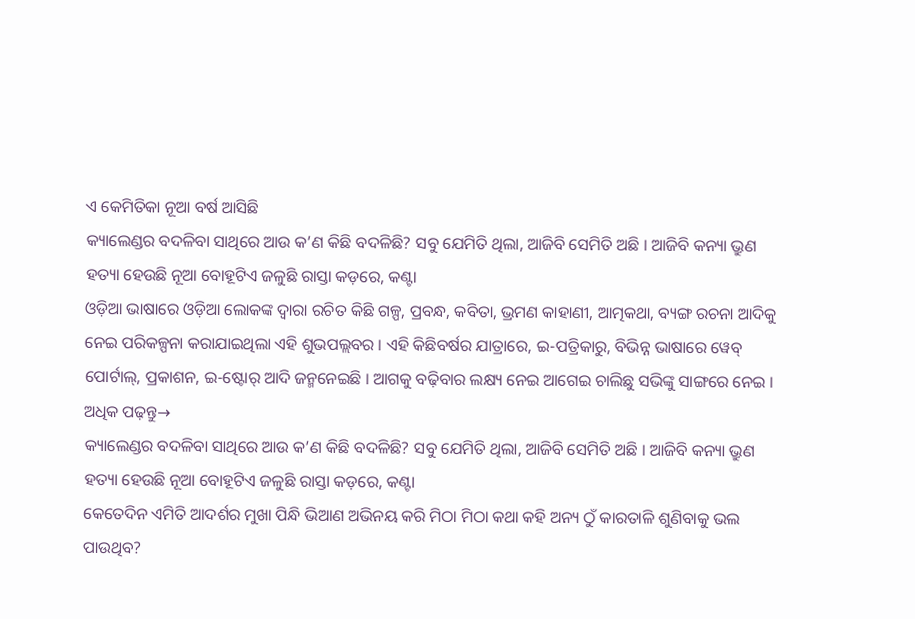ଏ କେମିତିକା ନୂଆ ବର୍ଷ ଆସିଛି
କ୍ୟାଲେଣ୍ଡର ବଦଳିବା ସାଥିରେ ଆଉ କ’ଣ କିଛି ବଦଳିଛି? ସବୁ ଯେମିତି ଥିଲା, ଆଜିବି ସେମିତି ଅଛି । ଆଜିବି କନ୍ୟା ଭ୍ରୁଣ ହତ୍ୟା ହେଉଛି ନୂଆ ବୋହୂଟିଏ ଜଳୁଛି ରାସ୍ତା କଡ଼ରେ, କଣ୍ଟା
ଓଡ଼ିଆ ଭାଷାରେ ଓଡ଼ିଆ ଲୋକଙ୍କ ଦ୍ୱାରା ରଚିତ କିଛି ଗଳ୍ପ, ପ୍ରବନ୍ଧ, କବିତା, ଭ୍ରମଣ କାହାଣୀ, ଆତ୍ମକଥା, ବ୍ୟଙ୍ଗ ରଚନା ଆଦିକୁ ନେଇ ପରିକଳ୍ପନା କରାଯାଇଥିଲା ଏହି ଶୁଭପଲ୍ଲବର । ଏହି କିଛିବର୍ଷର ଯାତ୍ରାରେ, ଇ-ପତ୍ରିକାରୁ, ବିଭିନ୍ନ ଭାଷାରେ ୱେବ୍ ପୋର୍ଟାଲ୍, ପ୍ରକାଶନ, ଇ-ଷ୍ଟୋର୍ ଆଦି ଜନ୍ମନେଇଛି । ଆଗକୁ ବଢ଼ିବାର ଲକ୍ଷ୍ୟ ନେଇ ଆଗେଇ ଚାଲିଛୁ ସଭିଙ୍କୁ ସାଙ୍ଗରେ ନେଇ ।
ଅଧିକ ପଢ଼ନ୍ତୁ→
କ୍ୟାଲେଣ୍ଡର ବଦଳିବା ସାଥିରେ ଆଉ କ’ଣ କିଛି ବଦଳିଛି? ସବୁ ଯେମିତି ଥିଲା, ଆଜିବି ସେମିତି ଅଛି । ଆଜିବି କନ୍ୟା ଭ୍ରୁଣ ହତ୍ୟା ହେଉଛି ନୂଆ ବୋହୂଟିଏ ଜଳୁଛି ରାସ୍ତା କଡ଼ରେ, କଣ୍ଟା
କେତେଦିନ ଏମିତି ଆଦର୍ଶର ମୁଖା ପିନ୍ଧି ଭିଆଣ ଅଭିନୟ କରି ମିଠା ମିଠା କଥା କହି ଅନ୍ୟ ଠୁଁ କାରତାଳି ଶୁଣିବାକୁ ଭଲ ପାଉଥିବ?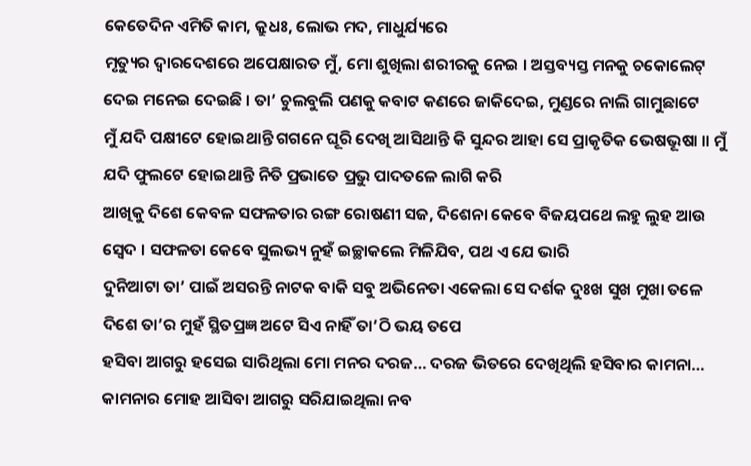କେତେଦିନ ଏମିତି କାମ, କ୍ରୁଧଃ, ଲୋଭ ମଦ, ମାଧୁର୍ଯ୍ୟରେ
ମୃତ୍ୟୁର ଦ୍ୱାରଦେଶରେ ଅପେକ୍ଷାରତ ମୁଁ, ମୋ ଶୁଖିଲା ଶରୀରକୁ ନେଇ । ଅସ୍ତବ୍ୟସ୍ତ ମନକୁ ଚକୋଲେଟ୍ ଦେଇ ମନେଇ ଦେଇଛି । ତା’ ଚୁଲବୁଲି ପଣକୁ କବାଟ କଣରେ ଜାକିଦେଇ, ମୁଣ୍ଡରେ ନାଲି ଗାମୁଛାଟେ
ମୁଁ ଯଦି ପକ୍ଷୀଟେ ହୋଇଥାନ୍ତି ଗଗନେ ଘୂରି ଦେଖି ଆସିଥାନ୍ତି କି ସୁନ୍ଦର ଆହା ସେ ପ୍ରାକୃତିକ ଭେଷଭୂଷା ॥ ମୁଁ ଯଦି ଫୁଲଟେ ହୋଇଥାନ୍ତି ନିତି ପ୍ରଭାତେ ପ୍ରଭୁ ପାଦତଳେ ଲାଗି କରି
ଆଖିକୁ ଦିଶେ କେବଳ ସଫଳତାର ରଙ୍ଗ ରୋଷଣୀ ସଜ, ଦିଶେନା କେବେ ବିଜୟପଥେ ଲହୁ ଲୁହ ଆଉ ସ୍ୱେଦ । ସଫଳତା କେବେ ସୁଲଭ୍ୟ ନୁହଁ ଇଚ୍ଛାକଲେ ମିଳିଯିବ, ପଥ ଏ ଯେ ଭାରି
ଦୁନିଆଟା ତା’ ପାଇଁ ଅସରନ୍ତି ନାଟକ ବାକି ସବୁ ଅଭିନେତା ଏକେଲା ସେ ଦର୍ଶକ ଦୁଃଖ ସୁଖ ମୁଖା ତଳେ ଦିଶେ ତା’ର ମୁହଁ ସ୍ଥିତପ୍ରଜ୍ଞ ଅଟେ ସିଏ ନାହିଁ ତା’ଠି ଭୟ ତପେ
ହସିବା ଆଗରୁ ହସେଇ ସାରିଥିଲା ମୋ ମନର ଦରଜ… ଦରଜ ଭିତରେ ଦେଖିଥିଲି ହସିବାର କାମନା… କାମନାର ମୋହ ଆସିବା ଆଗରୁ ସରିଯାଇଥିଲା ନବ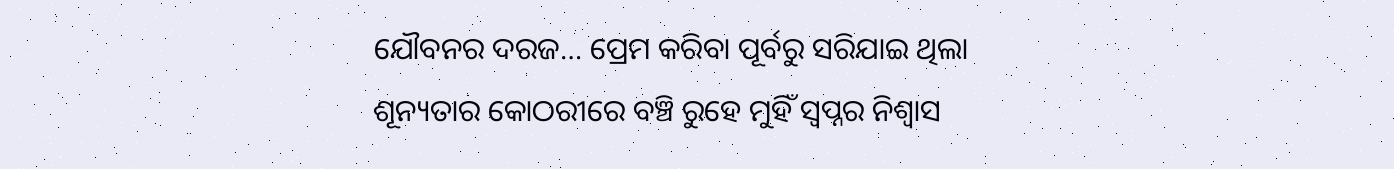ଯୌବନର ଦରଜ… ପ୍ରେମ କରିବା ପୂର୍ବରୁ ସରିଯାଇ ଥିଲା
ଶୂନ୍ୟତାର କୋଠରୀରେ ବଞ୍ଚି ରୁହେ ମୁହିଁ ସ୍ଵପ୍ନର ନିଶ୍ଵାସ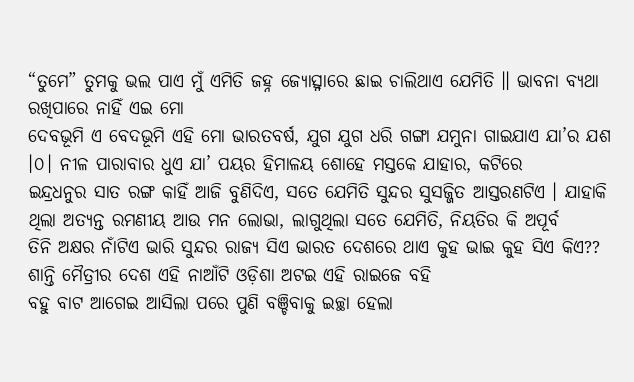“ତୁମେ” ତୁମକୁ ଭଲ ପାଏ ମୁଁ ଏମିତି ଜହ୍ନ ଜ୍ୟୋତ୍ସ୍ନାରେ ଛାଇ ଚାଲିଥାଏ ଯେମିତି ॥ ଭାବନା ବ୍ୟଥା ରଖିପାରେ ନାହିଁ ଏଇ ମୋ
ଦେବଭୂମି ଏ ବେଦଭୂମି ଏହି ମୋ ଭାରତବର୍ଷ, ଯୁଗ ଯୁଗ ଧରି ଗଙ୍ଗା ଯମୁନା ଗାଇଯାଏ ଯା’ର ଯଶ ।୦। ନୀଳ ପାରାବାର ଧୁଏ ଯା’ ପୟର ହିମାଳୟ ଶୋହେ ମସ୍ତକେ ଯାହାର, କଟିରେ
ଇନ୍ଦ୍ରଧନୁର ସାତ ରଙ୍ଗ କାହିଁ ଆଜି ବୁଣିଦିଏ, ସତେ ଯେମିତି ସୁନ୍ଦର ସୁସଜ୍ଜିତ ଆସ୍ତରଣଟିଏ । ଯାହାକି ଥିଲା ଅତ୍ୟନ୍ତ ରମଣୀୟ ଆଉ ମନ ଲୋଭା, ଲାଗୁଥିଲା ସତେ ଯେମିତି, ନିୟତିର କି ଅପୂର୍ବ
ତିନି ଅକ୍ଷର ନାଁଟିଏ ଭାରି ସୁନ୍ଦର ରାଜ୍ୟ ସିଏ ଭାରତ ଦେଶରେ ଥାଏ କୁହ ଭାଇ କୁହ ସିଏ କିଏ?? ଶାନ୍ତି ମୈତ୍ରୀର ଦେଶ ଏହି ନାଆଁଟି ଓଡ଼ିଶା ଅଟଇ ଏହି ରାଇଜେ ବହି
ବହୁ ବାଟ ଆଗେଇ ଆସିଲା ପରେ ପୁଣି ବଞ୍ଚିବାକୁ ଇଚ୍ଛା ହେଲା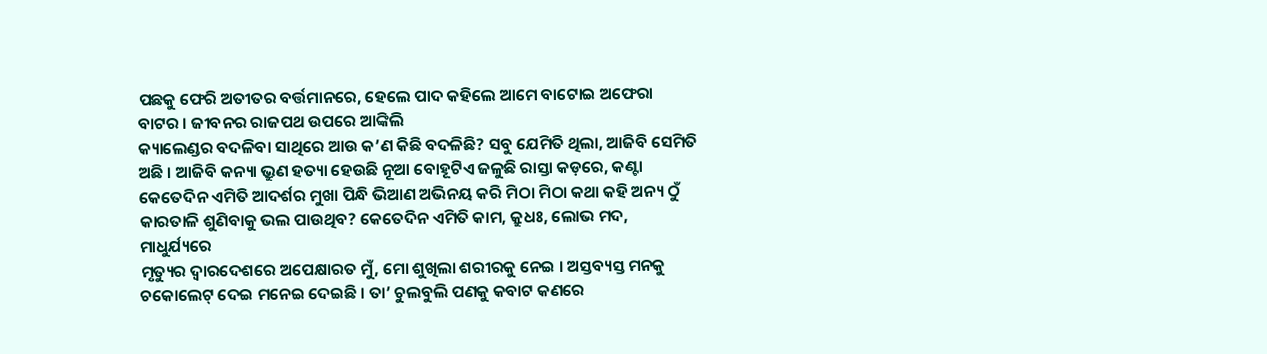ପଛକୁ ଫେରି ଅତୀତର ବର୍ତ୍ତମାନରେ, ହେଲେ ପାଦ କହିଲେ ଆମେ ବାଟୋଇ ଅଫେରା ବାଟର । ଜୀବନର ରାଜପଥ ଉପରେ ଆଙ୍କିଲି
କ୍ୟାଲେଣ୍ଡର ବଦଳିବା ସାଥିରେ ଆଉ କ’ଣ କିଛି ବଦଳିଛି? ସବୁ ଯେମିତି ଥିଲା, ଆଜିବି ସେମିତି ଅଛି । ଆଜିବି କନ୍ୟା ଭ୍ରୁଣ ହତ୍ୟା ହେଉଛି ନୂଆ ବୋହୂଟିଏ ଜଳୁଛି ରାସ୍ତା କଡ଼ରେ, କଣ୍ଟା
କେତେଦିନ ଏମିତି ଆଦର୍ଶର ମୁଖା ପିନ୍ଧି ଭିଆଣ ଅଭିନୟ କରି ମିଠା ମିଠା କଥା କହି ଅନ୍ୟ ଠୁଁ କାରତାଳି ଶୁଣିବାକୁ ଭଲ ପାଉଥିବ? କେତେଦିନ ଏମିତି କାମ, କ୍ରୁଧଃ, ଲୋଭ ମଦ, ମାଧୁର୍ଯ୍ୟରେ
ମୃତ୍ୟୁର ଦ୍ୱାରଦେଶରେ ଅପେକ୍ଷାରତ ମୁଁ, ମୋ ଶୁଖିଲା ଶରୀରକୁ ନେଇ । ଅସ୍ତବ୍ୟସ୍ତ ମନକୁ ଚକୋଲେଟ୍ ଦେଇ ମନେଇ ଦେଇଛି । ତା’ ଚୁଲବୁଲି ପଣକୁ କବାଟ କଣରେ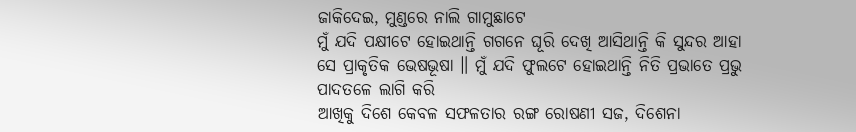ଜାକିଦେଇ, ମୁଣ୍ଡରେ ନାଲି ଗାମୁଛାଟେ
ମୁଁ ଯଦି ପକ୍ଷୀଟେ ହୋଇଥାନ୍ତି ଗଗନେ ଘୂରି ଦେଖି ଆସିଥାନ୍ତି କି ସୁନ୍ଦର ଆହା ସେ ପ୍ରାକୃତିକ ଭେଷଭୂଷା ॥ ମୁଁ ଯଦି ଫୁଲଟେ ହୋଇଥାନ୍ତି ନିତି ପ୍ରଭାତେ ପ୍ରଭୁ ପାଦତଳେ ଲାଗି କରି
ଆଖିକୁ ଦିଶେ କେବଳ ସଫଳତାର ରଙ୍ଗ ରୋଷଣୀ ସଜ, ଦିଶେନା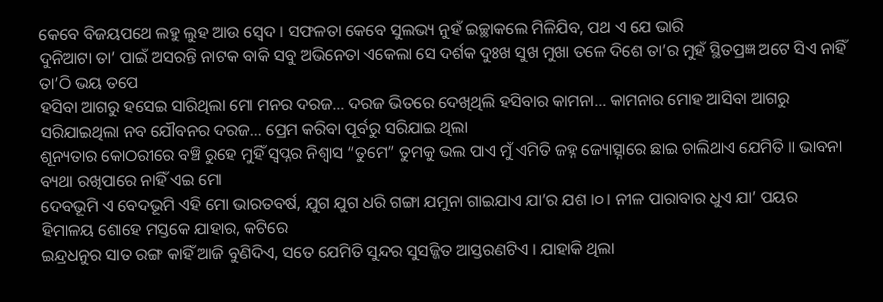କେବେ ବିଜୟପଥେ ଲହୁ ଲୁହ ଆଉ ସ୍ୱେଦ । ସଫଳତା କେବେ ସୁଲଭ୍ୟ ନୁହଁ ଇଚ୍ଛାକଲେ ମିଳିଯିବ, ପଥ ଏ ଯେ ଭାରି
ଦୁନିଆଟା ତା’ ପାଇଁ ଅସରନ୍ତି ନାଟକ ବାକି ସବୁ ଅଭିନେତା ଏକେଲା ସେ ଦର୍ଶକ ଦୁଃଖ ସୁଖ ମୁଖା ତଳେ ଦିଶେ ତା’ର ମୁହଁ ସ୍ଥିତପ୍ରଜ୍ଞ ଅଟେ ସିଏ ନାହିଁ ତା’ଠି ଭୟ ତପେ
ହସିବା ଆଗରୁ ହସେଇ ସାରିଥିଲା ମୋ ମନର ଦରଜ… ଦରଜ ଭିତରେ ଦେଖିଥିଲି ହସିବାର କାମନା… କାମନାର ମୋହ ଆସିବା ଆଗରୁ ସରିଯାଇଥିଲା ନବ ଯୌବନର ଦରଜ… ପ୍ରେମ କରିବା ପୂର୍ବରୁ ସରିଯାଇ ଥିଲା
ଶୂନ୍ୟତାର କୋଠରୀରେ ବଞ୍ଚି ରୁହେ ମୁହିଁ ସ୍ଵପ୍ନର ନିଶ୍ଵାସ “ତୁମେ” ତୁମକୁ ଭଲ ପାଏ ମୁଁ ଏମିତି ଜହ୍ନ ଜ୍ୟୋତ୍ସ୍ନାରେ ଛାଇ ଚାଲିଥାଏ ଯେମିତି ॥ ଭାବନା ବ୍ୟଥା ରଖିପାରେ ନାହିଁ ଏଇ ମୋ
ଦେବଭୂମି ଏ ବେଦଭୂମି ଏହି ମୋ ଭାରତବର୍ଷ, ଯୁଗ ଯୁଗ ଧରି ଗଙ୍ଗା ଯମୁନା ଗାଇଯାଏ ଯା’ର ଯଶ ।୦। ନୀଳ ପାରାବାର ଧୁଏ ଯା’ ପୟର ହିମାଳୟ ଶୋହେ ମସ୍ତକେ ଯାହାର, କଟିରେ
ଇନ୍ଦ୍ରଧନୁର ସାତ ରଙ୍ଗ କାହିଁ ଆଜି ବୁଣିଦିଏ, ସତେ ଯେମିତି ସୁନ୍ଦର ସୁସଜ୍ଜିତ ଆସ୍ତରଣଟିଏ । ଯାହାକି ଥିଲା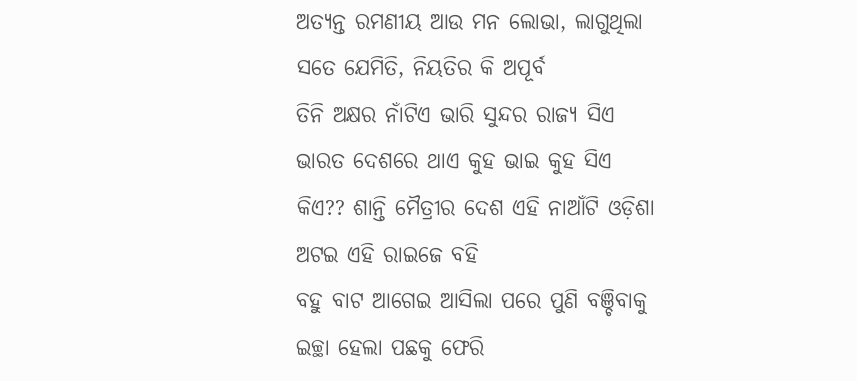ଅତ୍ୟନ୍ତ ରମଣୀୟ ଆଉ ମନ ଲୋଭା, ଲାଗୁଥିଲା ସତେ ଯେମିତି, ନିୟତିର କି ଅପୂର୍ବ
ତିନି ଅକ୍ଷର ନାଁଟିଏ ଭାରି ସୁନ୍ଦର ରାଜ୍ୟ ସିଏ ଭାରତ ଦେଶରେ ଥାଏ କୁହ ଭାଇ କୁହ ସିଏ କିଏ?? ଶାନ୍ତି ମୈତ୍ରୀର ଦେଶ ଏହି ନାଆଁଟି ଓଡ଼ିଶା ଅଟଇ ଏହି ରାଇଜେ ବହି
ବହୁ ବାଟ ଆଗେଇ ଆସିଲା ପରେ ପୁଣି ବଞ୍ଚିବାକୁ ଇଚ୍ଛା ହେଲା ପଛକୁ ଫେରି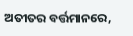ଅତୀତର ବର୍ତ୍ତମାନରେ,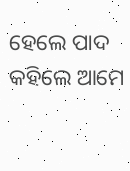ହେଲେ ପାଦ କହିଲେ ଆମେ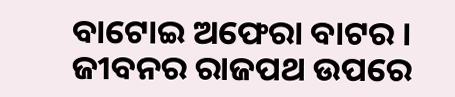ବାଟୋଇ ଅଫେରା ବାଟର । ଜୀବନର ରାଜପଥ ଉପରେ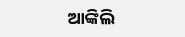ଆଙ୍କିଲି